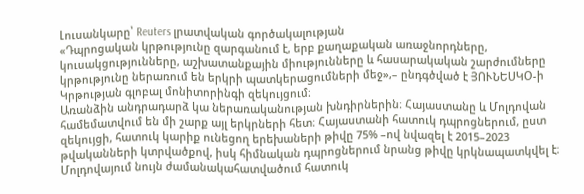Լուսանկարը՝ Reuters լրատվական գործակալության
«Դպրոցական կրթությունը զարգանում է, երբ քաղաքական առաջնորդները, կուսակցությունները, աշխատանքային միությունները և հասարակական շարժումները կրթությունը ներառում են երկրի պատկերացումների մեջ»,– ընդգծված է ՅՈՒՆԵՍԿՕ-ի Կրթության գլոբալ մոնիտորինգի զեկույցում։
Առանձին անդրադարձ կա ներառականության խնդիրներին։ Հայաստանը և Մոլդովան համեմատվում են մի շարք այլ երկրների հետ։ Հայաստանի հատուկ դպրոցներում, ըստ զեկույցի, հատուկ կարիք ունեցող երեխաների թիվը 75% –ով նվազել է 2015–2023 թվականների կտրվածքով, իսկ հիմնական դպրոցներում նրանց թիվը կրկնապատկվել է։ Մոլդովայում նույն ժամանակահատվածում հատուկ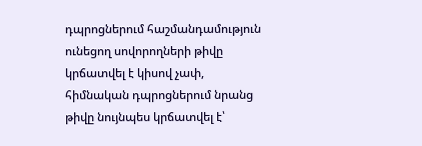դպրոցներում հաշմանդամություն ունեցող սովորողների թիվը կրճատվել է կիսով չափ, հիմնական դպրոցներում նրանց թիվը նույնպես կրճատվել է՝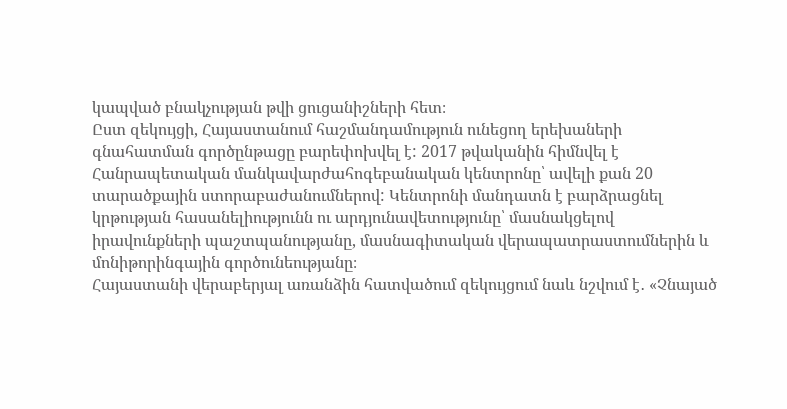կապված բնակչության թվի ցուցանիշների հետ։
Ըստ զեկույցի, Հայաստանում հաշմանդամություն ունեցող երեխաների գնահատման գործընթացը բարեփոխվել է: 2017 թվականին հիմնվել է Հանրապետական մանկավարժահոգեբանական կենտրոնը՝ ավելի քան 20 տարածքային ստորաբաժանումներով: Կենտրոնի մանդատն է բարձրացնել կրթության հասանելիությունն ու արդյունավետությունը՝ մասնակցելով իրավունքների պաշտպանությանը, մասնագիտական վերապատրաստումներին և մոնիթորինգային գործունեությանը։
Հայաստանի վերաբերյալ առանձին հատվածում զեկույցում նաև նշվում է․ «Չնայած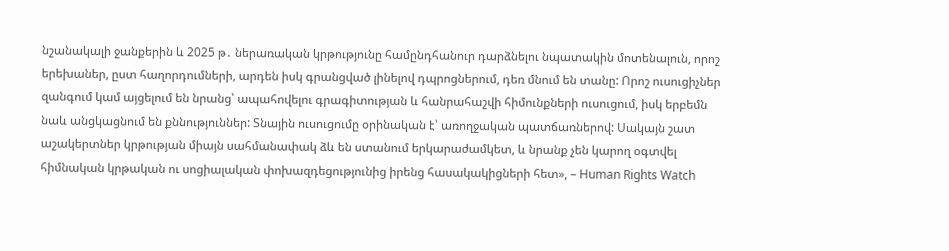նշանակալի ջանքերին և 2025 թ․ ներառական կրթությունը համընդհանուր դարձնելու նպատակին մոտենալուն, որոշ երեխաներ, ըստ հաղորդումների, արդեն իսկ գրանցված լինելով դպրոցներում, դեռ մնում են տանը: Որոշ ուսուցիչներ զանգում կամ այցելում են նրանց՝ ապահովելու գրագիտության և հանրահաշվի հիմունքների ուսուցում, իսկ երբեմն նաև անցկացնում են քննություններ: Տնային ուսուցումը օրինական է՝ առողջական պատճառներով: Սակայն շատ աշակերտներ կրթության միայն սահմանափակ ձև են ստանում երկարաժամկետ, և նրանք չեն կարող օգտվել հիմնական կրթական ու սոցիալական փոխազդեցությունից իրենց հասակակիցների հետ», – Human Rights Watch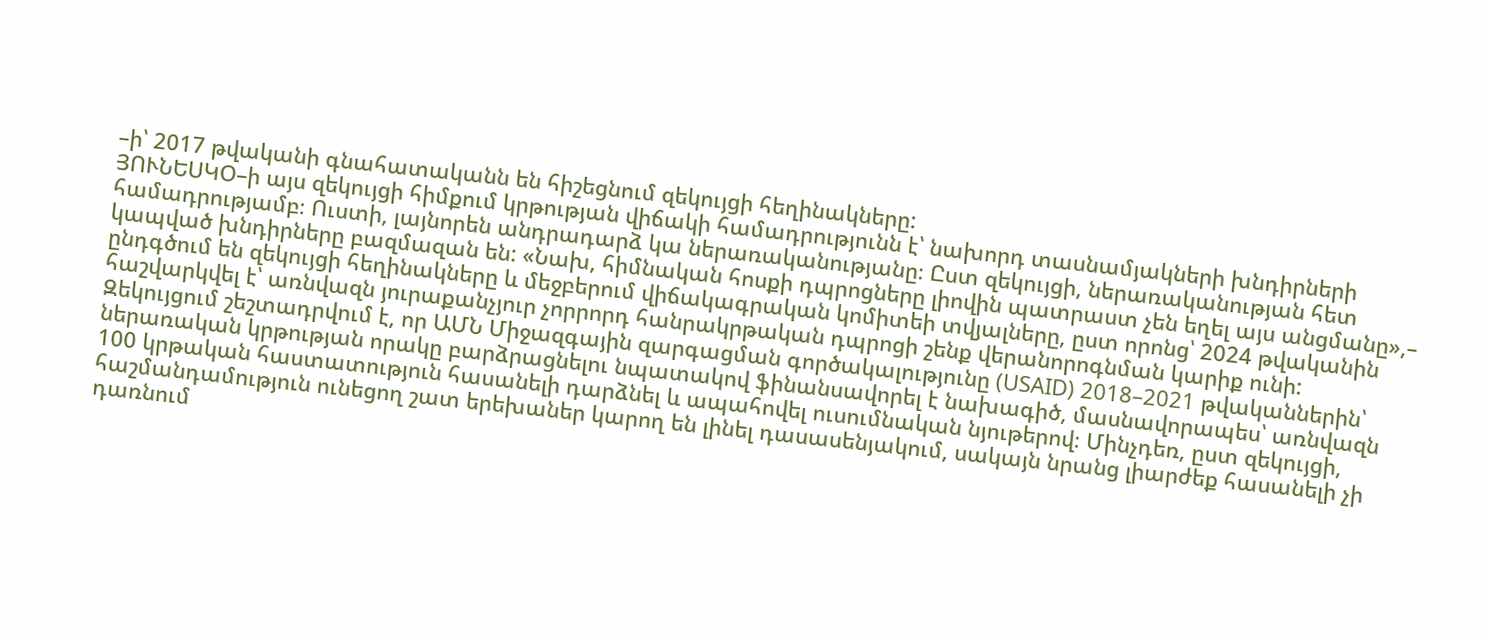–ի՝ 2017 թվականի գնահատականն են հիշեցնում զեկույցի հեղինակները:
ՅՈՒՆԵՍԿՕ–ի այս զեկույցի հիմքում կրթության վիճակի համադրությունն է՝ նախորդ տասնամյակների խնդիրների համադրությամբ։ Ուստի, լայնորեն անդրադարձ կա ներառականությանը։ Ըստ զեկույցի, ներառականության հետ կապված խնդիրները բազմազան են: «Նախ, հիմնական հոսքի դպրոցները լիովին պատրաստ չեն եղել այս անցմանը»,– ընդգծում են զեկույցի հեղինակները և մեջբերում վիճակագրական կոմիտեի տվյալները, ըստ որոնց՝ 2024 թվականին հաշվարկվել է՝ առնվազն յուրաքանչյուր չորրորդ հանրակրթական դպրոցի շենք վերանորոգնման կարիք ունի:
Զեկույցում շեշտադրվում է, որ ԱՄՆ Միջազգային զարգացման գործակալությունը (USAID) 2018–2021 թվականներին՝ ներառական կրթության որակը բարձրացնելու նպատակով ֆինանսավորել է նախագիծ, մասնավորապես՝ առնվազն 100 կրթական հաստատություն հասանելի դարձնել և ապահովել ուսումնական նյութերով։ Մինչդեռ, ըստ զեկույցի, հաշմանդամություն ունեցող շատ երեխաներ կարող են լինել դասասենյակում, սակայն նրանց լիարժեք հասանելի չի դառնում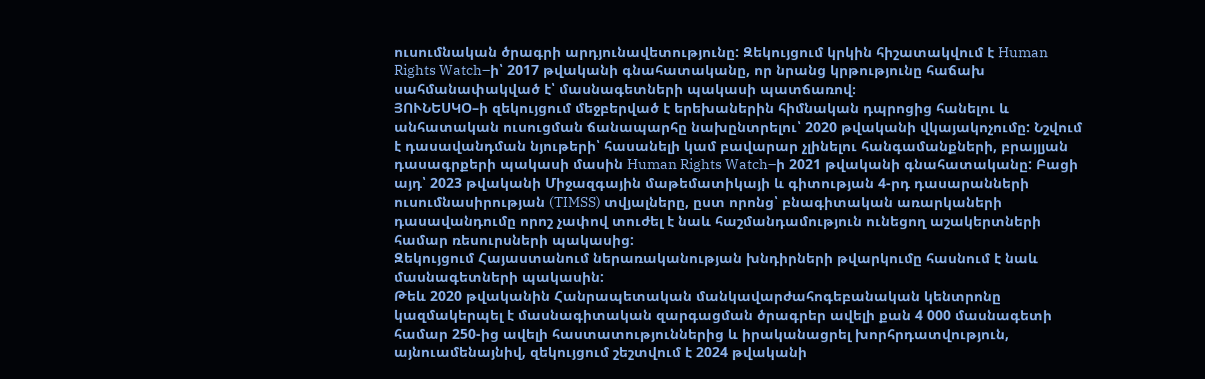ուսումնական ծրագրի արդյունավետությունը: Զեկույցում կրկին հիշատակվում է Human Rights Watch–ի՝ 2017 թվականի գնահատականը, որ նրանց կրթությունը հաճախ սահմանափակված է՝ մասնագետների պակասի պատճառով։
ՅՈՒՆԵՍԿՕ–ի զեկույցում մեջբերված է երեխաներին հիմնական դպրոցից հանելու և անհատական ուսուցման ճանապարհը նախընտրելու՝ 2020 թվականի վկայակոչումը: Նշվում է դասավանդման նյութերի՝ հասանելի կամ բավարար չլինելու հանգամանքների, բրայլյան դասագրքերի պակասի մասին Human Rights Watch–ի 2021 թվականի գնահատականը: Բացի այդ՝ 2023 թվականի Միջազգային մաթեմատիկայի և գիտության 4-րդ դասարանների ուսումնասիրության (TIMSS) տվյալները, ըստ որոնց՝ բնագիտական առարկաների դասավանդումը որոշ չափով տուժել է նաև հաշմանդամություն ունեցող աշակերտների համար ռեսուրսների պակասից:
Զեկույցում Հայաստանում ներառականության խնդիրների թվարկումը հասնում է նաև մասնագետների պակասին:
Թեև 2020 թվականին Հանրապետական մանկավարժահոգեբանական կենտրոնը կազմակերպել է մասնագիտական զարգացման ծրագրեր ավելի քան 4 000 մասնագետի համար 250-ից ավելի հաստատություններից և իրականացրել խորհրդատվություն, այնուամենայնիվ, զեկույցում շեշտվում է 2024 թվականի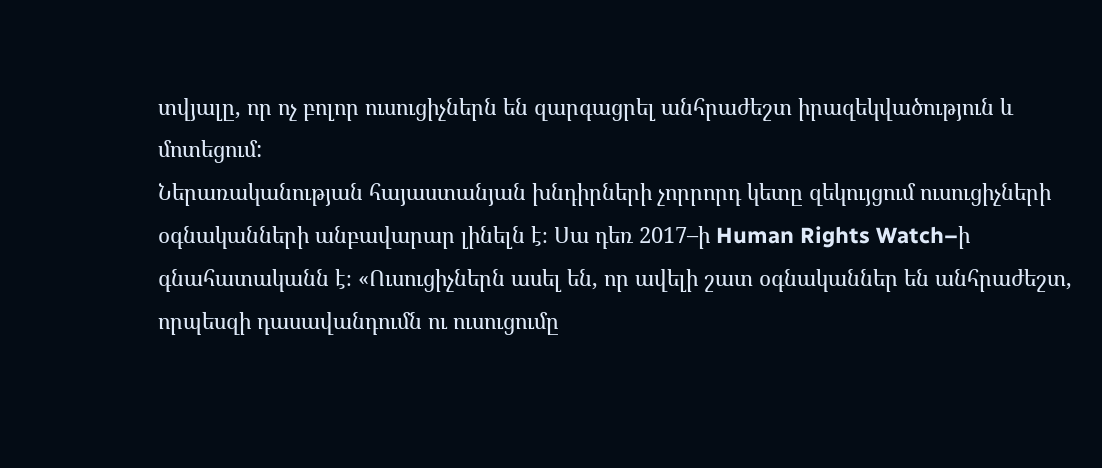տվյալը, որ ոչ բոլոր ուսուցիչներն են զարգացրել անհրաժեշտ իրազեկվածություն և մոտեցում:
Ներառականության հայաստանյան խնդիրների չորրորդ կետը զեկույցում ուսուցիչների օգնականների անբավարար լինելն է։ Սա դեռ 2017–ի Human Rights Watch–ի գնահատականն է։ «Ուսուցիչներն ասել են, որ ավելի շատ օգնականներ են անհրաժեշտ, որպեսզի դասավանդումն ու ուսուցումը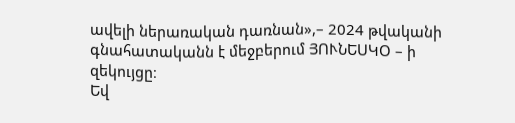ավելի ներառական դառնան»,– 2024 թվականի գնահատականն է մեջբերում ՅՈՒՆԵՍԿՕ – ի զեկույցը։
Եվ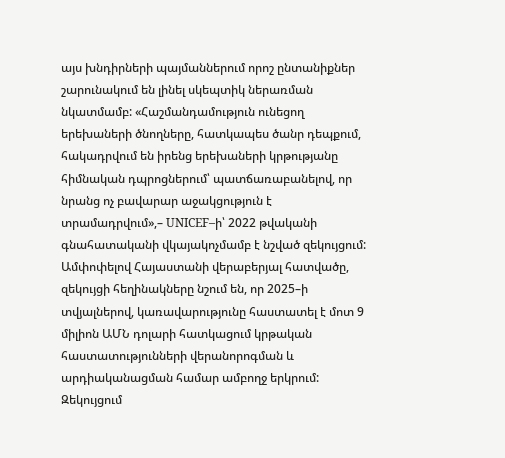այս խնդիրների պայմաններում որոշ ընտանիքներ շարունակում են լինել սկեպտիկ ներառման նկատմամբ: «Հաշմանդամություն ունեցող երեխաների ծնողները, հատկապես ծանր դեպքում, հակադրվում են իրենց երեխաների կրթությանը հիմնական դպրոցներում՝ պատճառաբանելով, որ նրանց ոչ բավարար աջակցություն է տրամադրվում»,– UNICEF–ի՝ 2022 թվականի գնահատականի վկայակոչմամբ է նշված զեկույցում:
Ամփոփելով Հայաստանի վերաբերյալ հատվածը, զեկույցի հեղինակները նշում են, որ 2025–ի տվյալներով, կառավարությունը հաստատել է մոտ 9 միլիոն ԱՄՆ դոլարի հատկացում կրթական հաստատությունների վերանորոգման և արդիականացման համար ամբողջ երկրում: Զեկույցում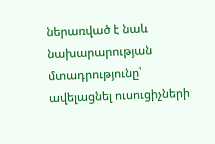ներառված է նաև նախարարության մտադրությունը՝ ավելացնել ուսուցիչների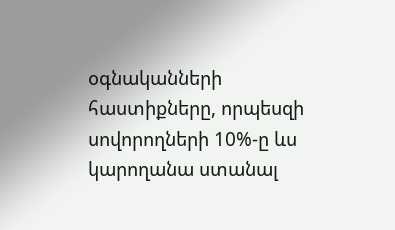օգնականների հաստիքները, որպեսզի սովորողների 10%-ը ևս կարողանա ստանալ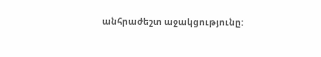անհրաժեշտ աջակցությունը: